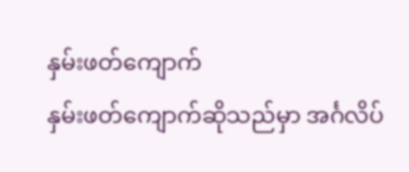နှမ်းဖတ်ကျောက်
နှမ်းဖတ်ကျောက်ဆိုသည်မှာ အင်္ဂလိပ်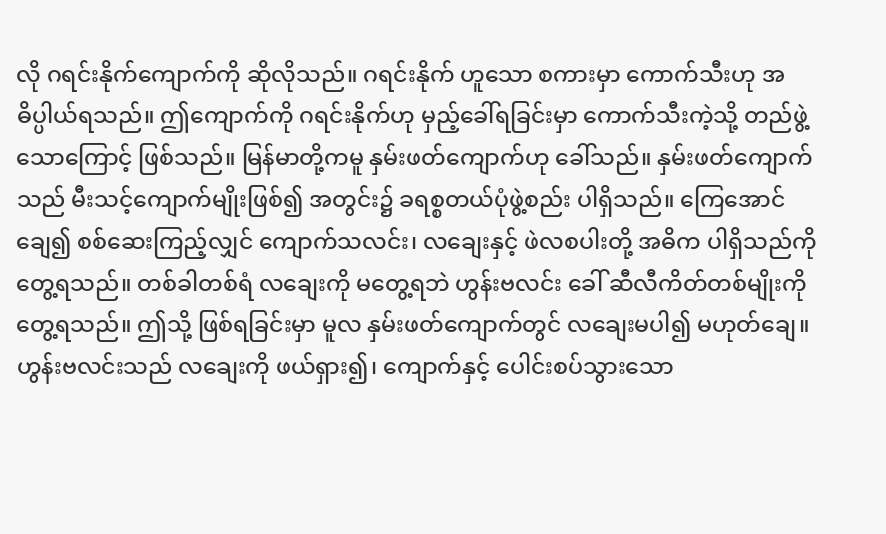လို ဂရင်းနိုက်ကျောက်ကို ဆိုလိုသည်။ ဂရင်းနိုက် ဟူသော စကားမှာ ကောက်သီးဟု အဓိပ္ပါယ်ရသည်။ ဤကျောက်ကို ဂရင်းနိုက်ဟု မှည့်ခေါ်ရခြင်းမှာ ကောက်သီးကဲ့သို့ တည်ဖွဲ့ သောကြောင့် ဖြစ်သည်။ မြန်မာတို့ကမူ နှမ်းဖတ်ကျောက်ဟု ခေါ်သည်။ နှမ်းဖတ်ကျောက်သည် မီးသင့်ကျောက်မျိုးဖြစ်၍ အတွင်း၌ ခရစ္စတယ်ပုံဖွဲ့စည်း ပါရှိသည်။ ကြေအောင် ချေ၍ စစ်ဆေးကြည့်လျှင် ကျောက်သလင်း၊ လချေးနှင့် ဖဲလစပါးတို့ အဓိက ပါရှိသည်ကို တွေ့ရသည်။ တစ်ခါတစ်ရံ လချေးကို မတွေ့ရဘဲ ဟွန်းဗလင်း ခေါ် ဆီလီကိတ်တစ်မျိုးကို တွေ့ရသည်။ ဤသို့ ဖြစ်ရခြင်းမှာ မူလ နှမ်းဖတ်ကျောက်တွင် လချေးမပါ၍ မဟုတ်ချေ။ ဟွန်းဗလင်းသည် လချေးကို ဖယ်ရှား၍၊ ကျောက်နှင့် ပေါင်းစပ်သွားသော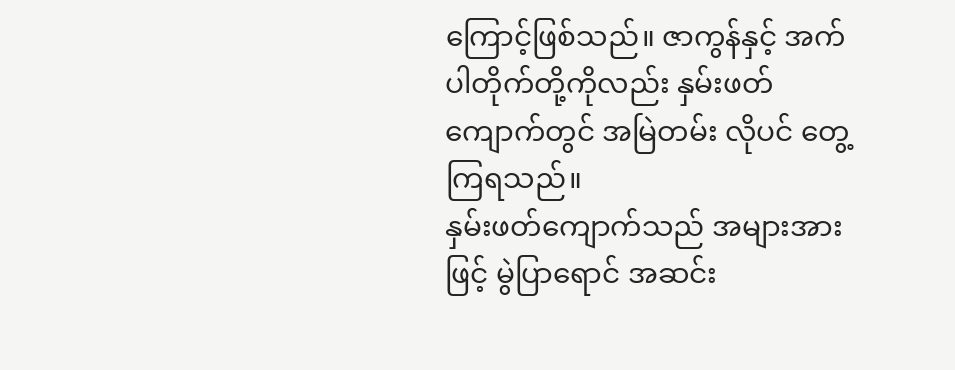ကြောင့်ဖြစ်သည်။ ဇာကွန်နှင့် အက်ပါတိုက်တို့ကိုလည်း နှမ်းဖတ်ကျောက်တွင် အမြဲတမ်း လိုပင် တွေ့ကြရသည်။
နှမ်းဖတ်ကျောက်သည် အများအားဖြင့် မွဲပြာရောင် အဆင်း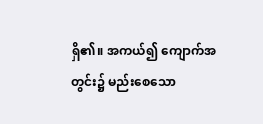ရှိ၏။ အကယ်၍ ကျောက်အတွင်း၌ မည်းစေသော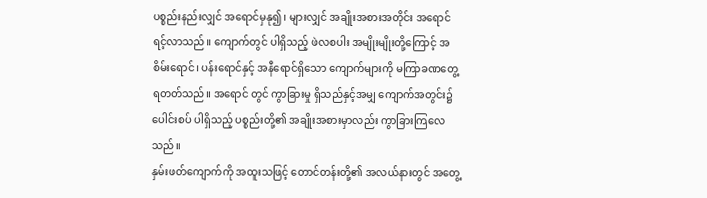ပစ္စည်းနည်းလျှင် အရောင်မှနု၍၊ များလျှင် အချိုးအစားအတိုင်း အရောင်ရင့်လာသည်။ ကျောက်တွင် ပါရှိသည့် ဖဲလစပါး အမျိုးမျိုးတို့ကြောင့် အစိမ်းရောင်၊ ပန်းရောင်နှင့် အနီရောင်ရှိသော ကျောက်များကို မကြာခဏတွေ့ရတတ်သည်။ အရောင် တွင် ကွာခြားမှု ရှိသည်နှင့်အမျှ ကျောက်အတွင်း၌ ပေါင်းစပ် ပါရှိသည့် ပစ္စည်းတို့၏ အချိုးအစားမှာလည်း ကွာခြားကြလေသည်။
နှမ်းဖတ်ကျောက်ကို အထူးသဖြင့် တောင်တန်းတို့၏ အလယ်နားတွင် အတွေ့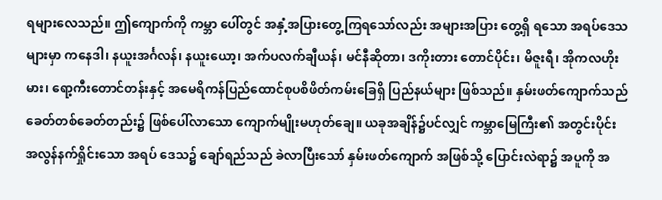ရများလေသည်။ ဤကျောက်ကို ကမ္ဘာ ပေါ်တွင် အနှံ့အပြားတွေ့ကြရသော်လည်း အများအပြား တွေ့ရှိ ရသော အရပ်ဒေသများမှာ ကနေဒါ၊ နယူးအင်္ဂလန်၊ နယူးယော့၊ အက်ပလက်ချီယန်၊ မင်နီဆိုတာ၊ ဒကိုးတား တောင်ပိုင်း၊ မိဇူးရီ၊ အိုကလဟိုးမား၊ ရော့ကီးတောင်တန်းနှင့် အမေရိကန်ပြည်ထောင်စုပစိဖိတ်ကမ်းခြေရှိ ပြည်နယ်များ ဖြစ်သည်။ နှမ်းဖတ်ကျောက်သည် ခေတ်တစ်ခေတ်တည်း၌ ဖြစ်ပေါ်လာသော ကျောက်မျိုးမဟုတ်ချေ။ ယခုအချိန်၌ပင်လျှင် ကမ္ဘာမြေကြီး၏ အတွင်းပိုင်း အလွန်နက်ရှိုင်းသော အရပ် ဒေသ၌ ချော်ရည်သည် ခဲလာပြီးသော် နှမ်းဖတ်ကျောက် အဖြစ်သို့ ပြောင်းလဲရာ၌ အပူကို အ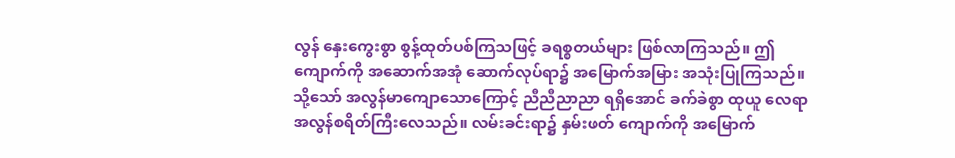လွန် နှေးကွေးစွာ စွန့်ထုတ်ပစ်ကြသဖြင့် ခရစ္စတယ်များ ဖြစ်လာကြသည်။ ဤကျောက်ကို အဆောက်အအုံ ဆောက်လုပ်ရာ၌ အမြောက်အမြား အသုံးပြုကြသည်။ သို့သော် အလွန်မာကျောသောကြောင့် ညီညီညာညာ ရရှိအောင် ခက်ခဲစွာ ထုယူ လေရာ အလွန်စရိတ်ကြီးလေသည်။ လမ်းခင်းရာ၌ နှမ်းဖတ် ကျောက်ကို အမြောက်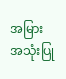အမြားအသုံးပြု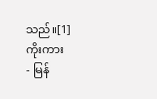သည်။[1]
ကိုးကား
- မြန်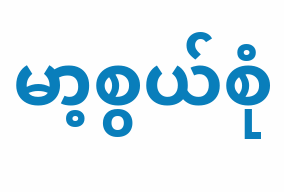မာ့စွယ်စုံ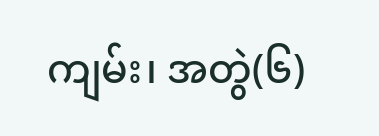ကျမ်း၊ အတွဲ(၆)